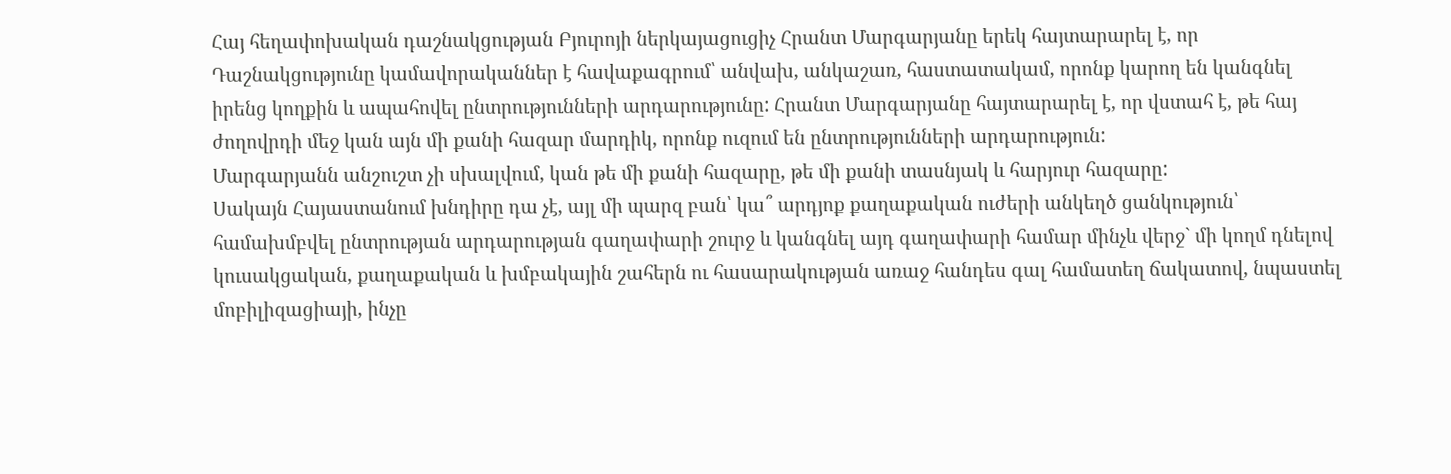Հայ հեղափոխական դաշնակցության Բյուրոյի ներկայացուցիչ Հրանտ Մարգարյանը երեկ հայտարարել է, որ Դաշնակցությունը կամավորականներ է հավաքագրում՝ անվախ, անկաշառ, հաստատակամ, որոնք կարող են կանգնել իրենց կողքին և ապահովել ընտրությունների արդարությունը: Հրանտ Մարգարյանը հայտարարել է, որ վստահ է, թե հայ ժողովրդի մեջ կան այն մի քանի հազար մարդիկ, որոնք ուզում են ընտրությունների արդարություն:
Մարգարյանն անշուշտ չի սխալվում, կան թե մի քանի հազարը, թե մի քանի տասնյակ և հարյուր հազարը:
Սակայն Հայաստանում խնդիրը դա չէ, այլ մի պարզ բան՝ կա՞ արդյոք քաղաքական ուժերի անկեղծ ցանկություն՝ համախմբվել ընտրության արդարության գաղափարի շուրջ և կանգնել այդ գաղափարի համար մինչև վերջ` մի կողմ դնելով կուսակցական, քաղաքական և խմբակային շահերն ու հասարակության առաջ հանդես գալ համատեղ ճակատով, նպաստել մոբիլիզացիայի, ինչը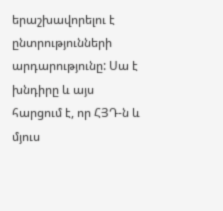երաշխավորելու է ընտրությունների արդարությունը: Սա է խնդիրը և այս հարցում է, որ ՀՅԴ-ն և մյուս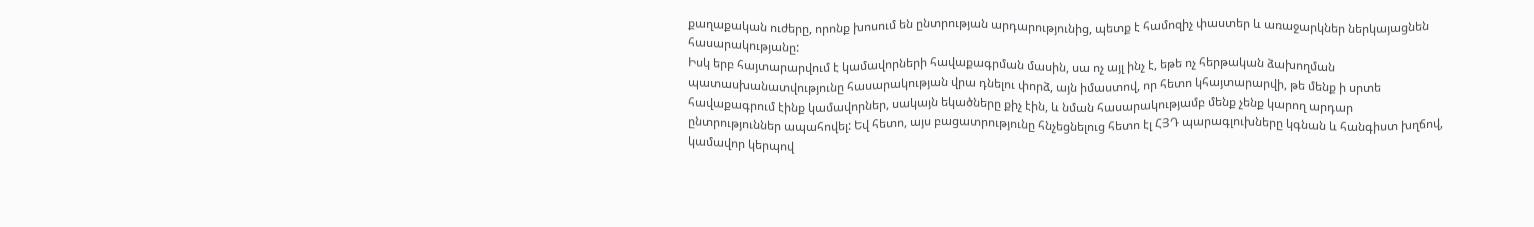քաղաքական ուժերը, որոնք խոսում են ընտրության արդարությունից, պետք է համոզիչ փաստեր և առաջարկներ ներկայացնեն հասարակությանը:
Իսկ երբ հայտարարվում է կամավորների հավաքագրման մասին, սա ոչ այլ ինչ է, եթե ոչ հերթական ձախողման պատասխանատվությունը հասարակության վրա դնելու փորձ, այն իմաստով, որ հետո կհայտարարվի, թե մենք ի սրտե հավաքագրում էինք կամավորներ, սակայն եկածները քիչ էին, և նման հասարակությամբ մենք չենք կարող արդար ընտրություններ ապահովել: Եվ հետո, այս բացատրությունը հնչեցնելուց հետո էլ ՀՅԴ պարագլուխները կգնան և հանգիստ խղճով, կամավոր կերպով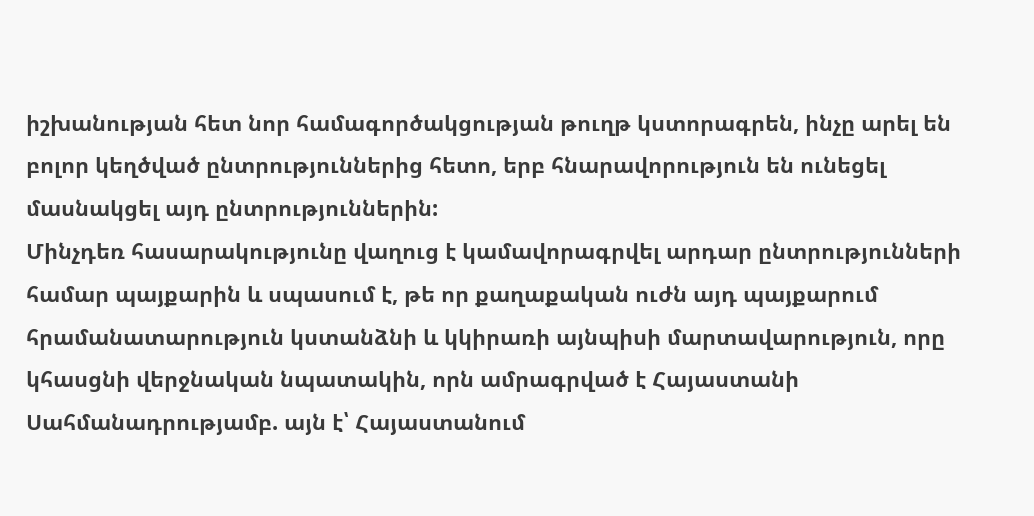իշխանության հետ նոր համագործակցության թուղթ կստորագրեն, ինչը արել են բոլոր կեղծված ընտրություններից հետո, երբ հնարավորություն են ունեցել մասնակցել այդ ընտրություններին:
Մինչդեռ հասարակությունը վաղուց է կամավորագրվել արդար ընտրությունների համար պայքարին և սպասում է, թե որ քաղաքական ուժն այդ պայքարում հրամանատարություն կստանձնի և կկիրառի այնպիսի մարտավարություն, որը կհասցնի վերջնական նպատակին, որն ամրագրված է Հայաստանի Սահմանադրությամբ. այն է՝ Հայաստանում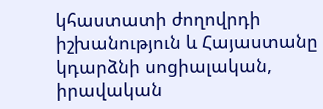կհաստատի ժողովրդի իշխանություն և Հայաստանը կդարձնի սոցիալական, իրավական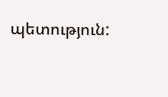պետություն: